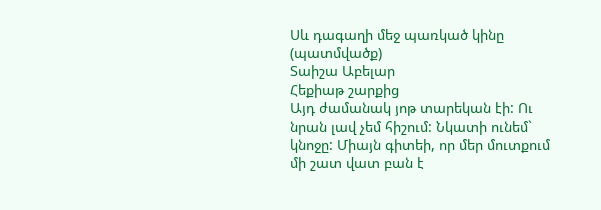Սև դագաղի մեջ պառկած կինը (պատմվածք)
Տաիշա Աբելար
Հեքիաթ շարքից
Այդ ժամանակ յոթ տարեկան էի: Ու նրան լավ չեմ հիշում: Նկատի ունեմ` կնոջը: Միայն գիտեի, որ մեր մուտքում մի շատ վատ բան է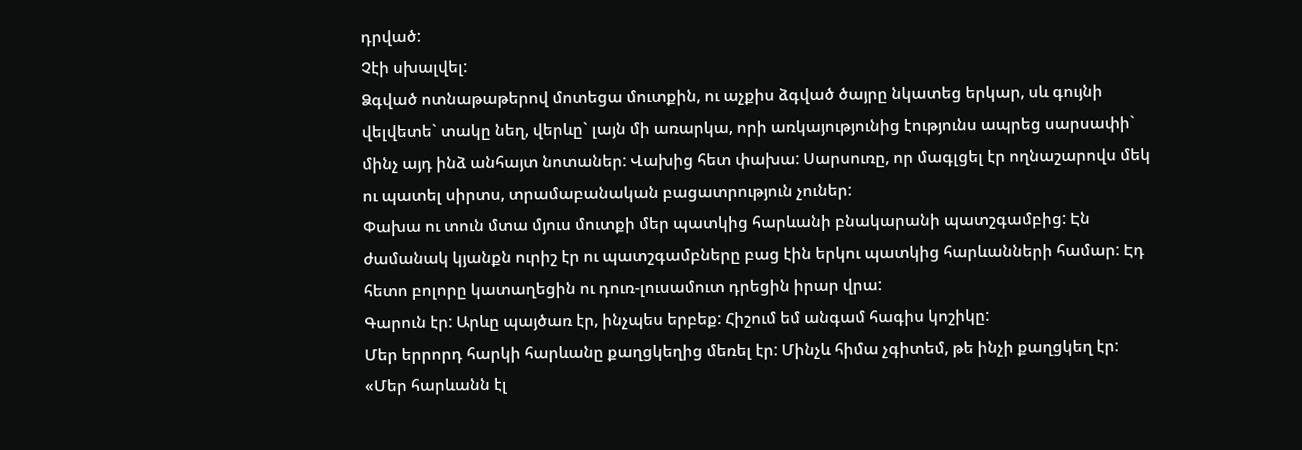դրված:
Չէի սխալվել:
Ձգված ոտնաթաթերով մոտեցա մուտքին, ու աչքիս ձգված ծայրը նկատեց երկար, սև գույնի վելվետե` տակը նեղ, վերևը` լայն մի առարկա, որի առկայությունից էությունս ապրեց սարսափի` մինչ այդ ինձ անհայտ նոտաներ: Վախից հետ փախա: Սարսուռը, որ մագլցել էր ողնաշարովս մեկ ու պատել սիրտս, տրամաբանական բացատրություն չուներ:
Փախա ու տուն մտա մյուս մուտքի մեր պատկից հարևանի բնակարանի պատշգամբից: Էն ժամանակ կյանքն ուրիշ էր ու պատշգամբները բաց էին երկու պատկից հարևանների համար: Էդ հետո բոլորը կատաղեցին ու դուռ-լուսամուտ դրեցին իրար վրա:
Գարուն էր: Արևը պայծառ էր, ինչպես երբեք: Հիշում եմ անգամ հագիս կոշիկը:
Մեր երրորդ հարկի հարևանը քաղցկեղից մեռել էր: Մինչև հիմա չգիտեմ, թե ինչի քաղցկեղ էր:
«Մեր հարևանն էլ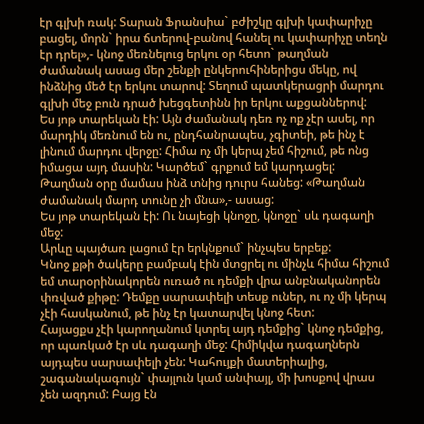էր գլխի ռակ: Տարան Ֆրանսիա` բժիշկը գլխի կափարիչը բացել, մորն` իրա ճտերով-բանով հանել ու կափարիչը տեղն էր դրել»,- կնոջ մեռնելուց երկու օր հետո` թաղման ժամանակ ասաց մեր շենքի ընկերուհիներիցս մեկը, ով ինձնից մեծ էր երկու տարով: Տեղում պատկերացրի մարդու գլխի մեջ բուն դրած խեցգետինն իր երկու աքցաններով:
Ես յոթ տարեկան էի: Այն ժամանակ դեռ ոչ ոք չէր ասել, որ մարդիկ մեռնում են ու, ընդհանրապես, չգիտեի, թե ինչ է լինում մարդու վերջը: Հիմա ոչ մի կերպ չեմ հիշում, թե ոնց իմացա այդ մասին: Կարծեմ` գրքում եմ կարդացել:
Թաղման օրը մամաս ինձ տնից դուրս հանեց: «Թաղման ժամանակ մարդ տունը չի մնա»,- ասաց:
Ես յոթ տարեկան էի: Ու նայեցի կնոջը, կնոջը` սև դագաղի մեջ:
Արևը պայծառ լացում էր երկնքում` ինչպես երբեք:
Կնոջ քթի ծակերը բամբակ էին մտցրել ու մինչև հիմա հիշում եմ տարօրինակորեն ուռած ու դեմքի վրա անբնականորեն փռված քիթը: Դեմքը սարսափելի տեսք ուներ, ու ոչ մի կերպ չէի հասկանում, թե ինչ էր կատարվել կնոջ հետ:
Հայացքս չէի կարողանում կտրել այդ դեմքից` կնոջ դեմքից, որ պառկած էր սև դագաղի մեջ: Հիմիկվա դագաղներն այդպես սարսափելի չեն: Կահույքի մատերիալից, շագանակագույն` փայլուն կամ անփայլ, մի խոսքով վրաս չեն ազդում: Բայց էն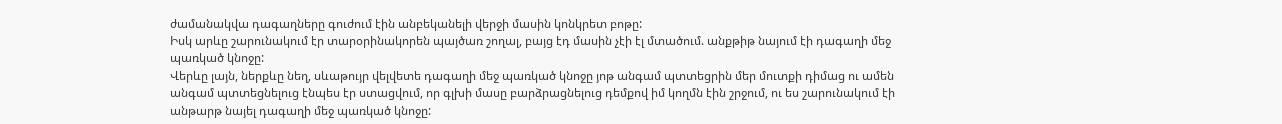ժամանակվա դագաղները գուժում էին անբեկանելի վերջի մասին կոնկրետ բոթը:
Իսկ արևը շարունակում էր տարօրինակորեն պայծառ շողալ, բայց էդ մասին չէի էլ մտածում. անքթիթ նայում էի դագաղի մեջ պառկած կնոջը:
Վերևը լայն, ներքևը նեղ, սևաթույր վելվետե դագաղի մեջ պառկած կնոջը յոթ անգամ պտտեցրին մեր մուտքի դիմաց ու ամեն անգամ պտտեցնելուց էնպես էր ստացվում, որ գլխի մասը բարձրացնելուց դեմքով իմ կողմն էին շրջում, ու ես շարունակում էի անթարթ նայել դագաղի մեջ պառկած կնոջը: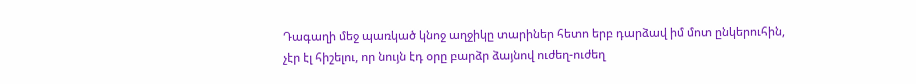Դագաղի մեջ պառկած կնոջ աղջիկը տարիներ հետո երբ դարձավ իմ մոտ ընկերուհին, չէր էլ հիշելու, որ նույն էդ օրը բարձր ձայնով ուժեղ-ուժեղ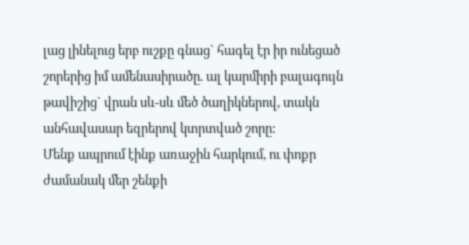լաց լինելուց երբ ուշքը գնաց` հագել էր իր ունեցած շորերից իմ ամենասիրածը. ալ կարմիրի բալագույն թավիշից` վրան սև-սև մեծ ծաղիկներով, տակն անհավասար եզրերով կտրտված շորը:
Մենք ապրում էինք առաջին հարկում, ու փոքր ժամանակ մեր շենքի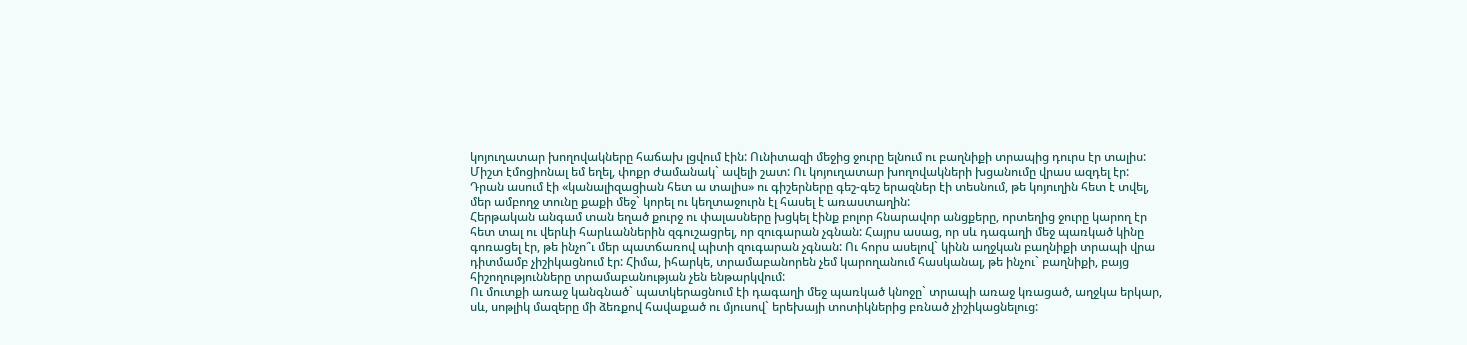կոյուղատար խողովակները հաճախ լցվում էին: Ունիտազի մեջից ջուրը ելնում ու բաղնիքի տրապից դուրս էր տալիս:
Միշտ էմոցիոնալ եմ եղել, փոքր ժամանակ` ավելի շատ: Ու կոյուղատար խողովակների խցանումը վրաս ազդել էր: Դրան ասում էի «կանալիզացիան հետ ա տալիս» ու գիշերները գեշ-գեշ երազներ էի տեսնում, թե կոյուղին հետ է տվել, մեր ամբողջ տունը քաքի մեջ` կորել ու կեղտաջուրն էլ հասել է առաստաղին:
Հերթական անգամ տան եղած քուրջ ու փալասները խցկել էինք բոլոր հնարավոր անցքերը, որտեղից ջուրը կարող էր հետ տալ ու վերևի հարևաններին զգուշացրել, որ զուգարան չգնան: Հայրս ասաց, որ սև դագաղի մեջ պառկած կինը գոռացել էր, թե ինչո՞ւ մեր պատճառով պիտի զուգարան չգնան: Ու հորս ասելով` կինն աղջկան բաղնիքի տրապի վրա դիտմամբ չիշիկացնում էր: Հիմա, իհարկե, տրամաբանորեն չեմ կարողանում հասկանալ, թե ինչու` բաղնիքի, բայց հիշողությունները տրամաբանության չեն ենթարկվում:
Ու մուտքի առաջ կանգնած` պատկերացնում էի դագաղի մեջ պառկած կնոջը` տրապի առաջ կռացած, աղջկա երկար, սև, սոթլիկ մազերը մի ձեռքով հավաքած ու մյուսով` երեխայի տոտիկներից բռնած չիշիկացնելուց: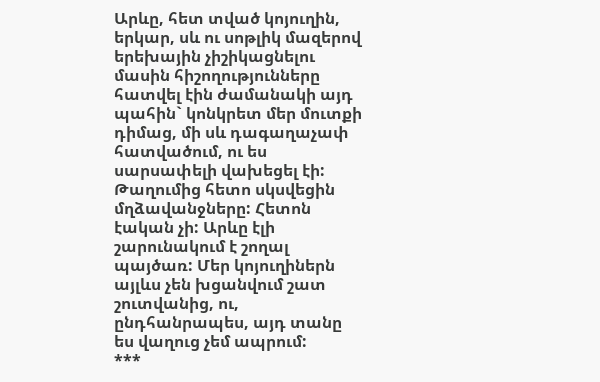Արևը, հետ տված կոյուղին, երկար, սև ու սոթլիկ մազերով երեխային չիշիկացնելու մասին հիշողությունները հատվել էին ժամանակի այդ պահին` կոնկրետ մեր մուտքի դիմաց, մի սև դագաղաչափ հատվածում, ու ես սարսափելի վախեցել էի:
Թաղումից հետո սկսվեցին մղձավանջները: Հետոն էական չի: Արևը էլի շարունակում է շողալ պայծառ: Մեր կոյուղիներն այլևս չեն խցանվում շատ շուտվանից, ու, ընդհանրապես, այդ տանը ես վաղուց չեմ ապրում:
***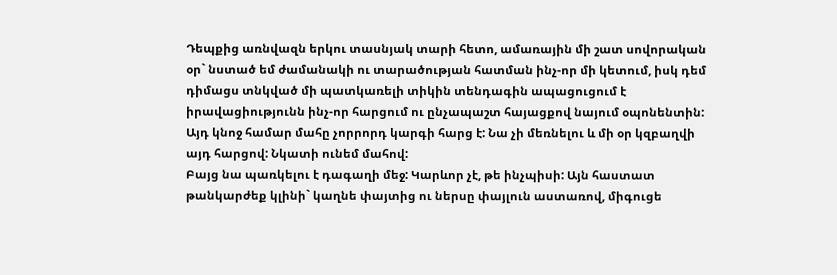Դեպքից առնվազն երկու տասնյակ տարի հետո, ամառային մի շատ սովորական օր` նստած եմ ժամանակի ու տարածության հատման ինչ-որ մի կետում, իսկ դեմ դիմացս տնկված մի պատկառելի տիկին տենդագին ապացուցում է իրավացիությունն ինչ-որ հարցում ու ընչապաշտ հայացքով նայում օպոնենտին: Այդ կնոջ համար մահը չորրորդ կարգի հարց է: Նա չի մեռնելու և մի օր կզբաղվի այդ հարցով: Նկատի ունեմ մահով:
Բայց նա պառկելու է դագաղի մեջ: Կարևոր չէ, թե ինչպիսի: Այն հաստատ թանկարժեք կլինի` կաղնե փայտից ու ներսը փայլուն աստառով, միգուցե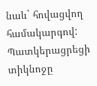նաև` հովացվող համակարգով:
Պատկերացրեցի տիկնոջը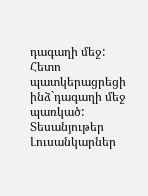դագաղի մեջ: Հետո պատկերացրեցի ինձ`դագաղի մեջ պառկած:
Տեսանյութեր
Լուսանկարներ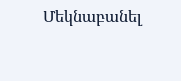Մեկնաբանել